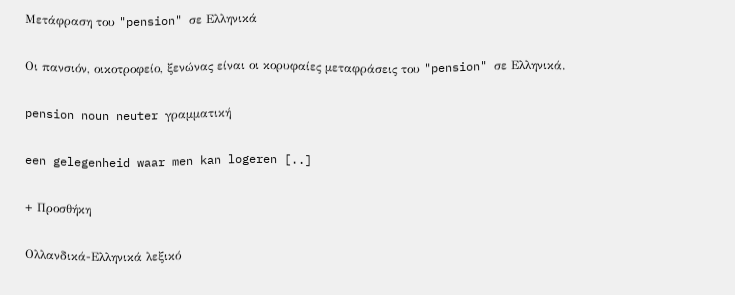Μετάφραση του "pension" σε Ελληνικά

Οι πανσιόν, οικοτροφείο, ξενώνας είναι οι κορυφαίες μεταφράσεις του "pension" σε Ελληνικά.

pension noun neuter γραμματική

een gelegenheid waar men kan logeren [..]

+ Προσθήκη

Ολλανδικά-Ελληνικά λεξικό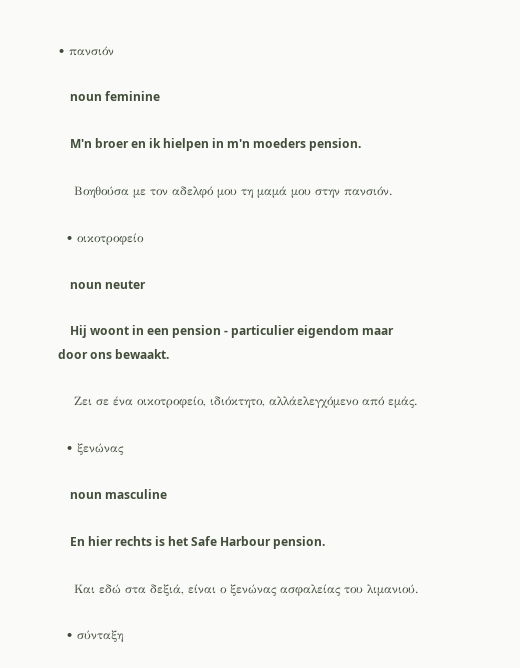• πανσιόν

    noun feminine

    M'n broer en ik hielpen in m'n moeders pension.

    Βοηθούσα με τον αδελφό μου τη μαμά μου στην πανσιόν.

  • οικοτροφείο

    noun neuter

    Hij woont in een pension - particulier eigendom maar door ons bewaakt.

    Ζει σε ένα οικοτροφείο, ιδιόκτητο, αλλάελεγχόμενο από εμάς.

  • ξενώνας

    noun masculine

    En hier rechts is het Safe Harbour pension.

    Και εδώ στα δεξιά, είναι ο ξενώνας ασφαλείας του λιμανιού.

  • σύνταξη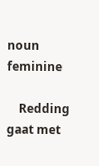noun feminine

    Redding gaat met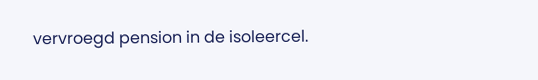vervroegd pension in de isoleercel.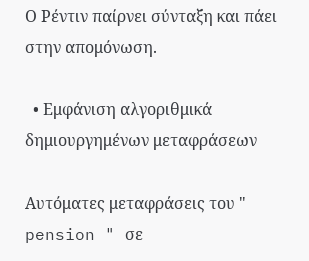Ο Ρέντιν παίρνει σύνταξη και πάει στην απομόνωση.

  • Εμφάνιση αλγοριθμικά δημιουργημένων μεταφράσεων

Αυτόματες μεταφράσεις του " pension " σε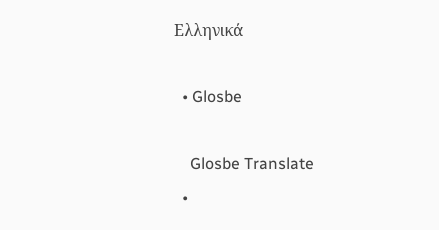Ελληνικά

  • Glosbe

    Glosbe Translate
  •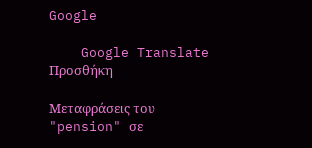Google

    Google Translate
Προσθήκη

Μεταφράσεις του "pension" σε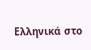Ελληνικά στο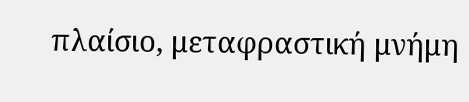πλαίσιο, μεταφραστική μνήμη